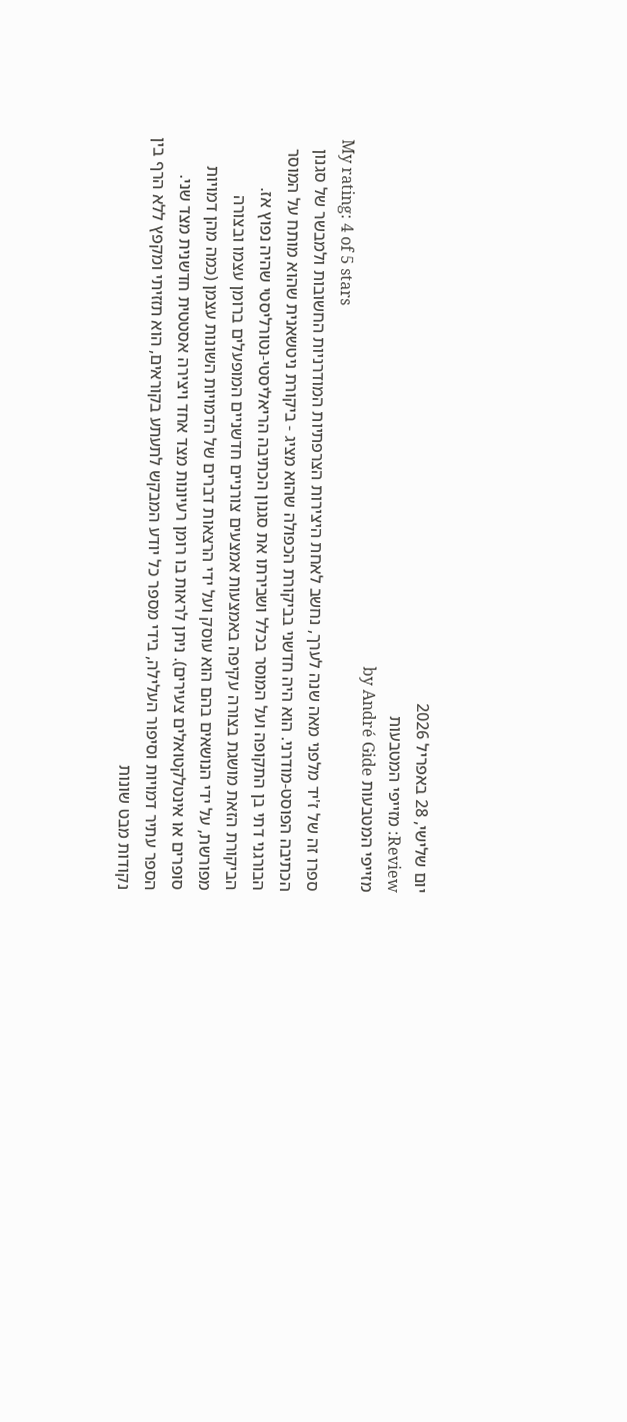יום שלישי, 28 באפריל 2026
Review: מזייפי המטבעות
מזייפי המטבעות by André Gide
My rating: 4 of 5 stars
ספרו זה של ז'יד מלפני מאה שנה לערך, נחשב לאחת היצירות הצרפתיות המודרניות החשובות ולמבשר של סגנון הכתיבה הפוסט-מודרני. הוא היה חדשני בביקורת הכפולה שהוא מציג - ביקורת ניטשאנית שהוא מותח על המוסר הבורגני דתי בן התקופה ועל המוסר בכלל ושבירתו את סגנון הכתיבה הריאליסטי-נטורליסטי שהיה נפוץ אז. הביקורת הזאת מושגת בצורה עקיפה באמצעות אמצעים צורניים חדשניים המופעלים ברומן עצמו ובצורה מפורשת, על ידי הנושאים בהם הוא עוסק ועל ידי הרצאות דברים של הדמויות השונות עצמן (כמה מהן דמויות סופרים או אינטלקטואלים צעירים). ניתן לראות בו רומן רעיונות מצד אחד ויצירה אסטטית חדשנית מצד שני.
הספר עתיר דמויות וסיפור העלילה, בידי מספר כל יודע המבקש לתעתע בקוראים, הוא תזזיתי ומקפץ ללא הרף בין נקודות מבט שונות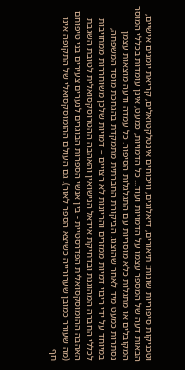וטכניקות סיפוריות שונות: תיאורים, דיאלוגים, וויכוחים אינטלקטואלים, קריאת יומנים אישיים, הבאות דעה של המספר עצמו על הדמויות ועוד... כל הדמויות, כמעט, אינן עומדות בכללי המוסר המקובלים או מתגלות כלא מוסריות עם התגלגלות הסיפור. כל עמדה ודעה מוצאות עצמן נסתרות כמעט מיד לאחר שהוצגו. הביקורת החברתית מתמקדת בהגחכת מוסד המשפחה, במיוחד על ידי ריבוי דמיות ממזרים והריונות לא רצויים – דמויות שלכן משוחררות ממחויבות לכללי החברה המהוגנת ובדחיקת אידאל הנישואין והאהבה ההטרוסקסואלית לטובת השגבת האהבה ההומוסקסואלית הפדרסטיית - בין אנשי הספרות הבוגרים לנערים צעירים בני טיפוחם (מה שעורר כמובן שערורייה כשיצא הספר לאור). גם העולם ההומוסקסואלי של התקופה אינו חף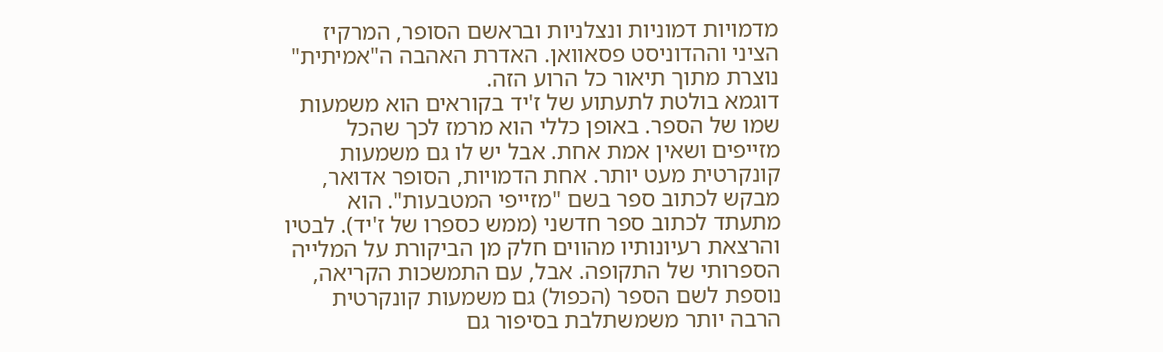מדמויות דמוניות ונצלניות ובראשם הסופר, המרקיז הציני וההדוניסט פסאוואן. האדרת האהבה ה"אמיתית" נוצרת מתוך תיאור כל הרוע הזה.
דוגמא בולטת לתעתוע של ז'יד בקוראים הוא משמעות שמו של הספר. באופן כללי הוא מרמז לכך שהכל מזייפים ושאין אמת אחת. אבל יש לו גם משמעות קונקרטית מעט יותר. אחת הדמויות, הסופר אדואר, מבקש לכתוב ספר בשם "מזייפי המטבעות". הוא מתעתד לכתוב ספר חדשני (ממש כספרו של ז'יד). לבטיו והרצאת רעיונותיו מהווים חלק מן הביקורת על המלייה הספרותי של התקופה. אבל, עם התמשכות הקריאה, נוספת לשם הספר (הכפול) גם משמעות קונקרטית הרבה יותר משמשתלבת בסיפור גם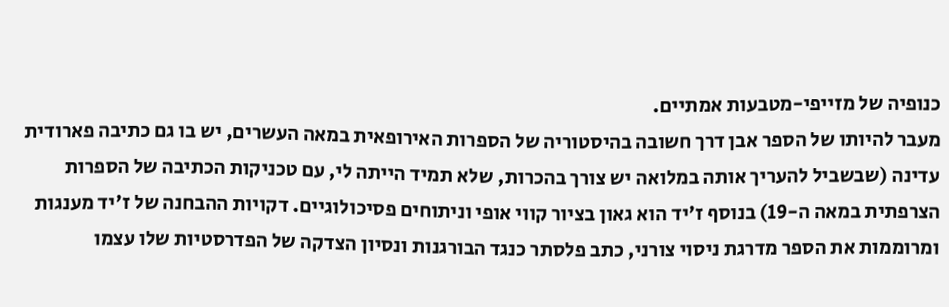כנופיה של מזייפי-מטבעות אמתיים.
מעבר להיותו של הספר אבן דרך חשובה בהיסטוריה של הספרות האירופאית במאה העשרים, יש בו גם כתיבה פארודית עדינה (שבשביל להעריך אותה במלואה יש צורך בהכרות, שלא תמיד הייתה לי, עם טכניקות הכתיבה של הספרות הצרפתית במאה ה-19) בנוסף ז'יד הוא גאון בציור קווי אופי וניתוחים פסיכולוגיים. דקויות ההבחנה של ז'יד מענגות ומרוממות את הספר מדרגת ניסוי צורני, כתב פלסתר כנגד הבורגנות ונסיון הצדקה של הפדרסטיות שלו עצמו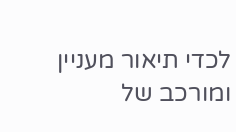לכדי תיאור מעניין ומורכב של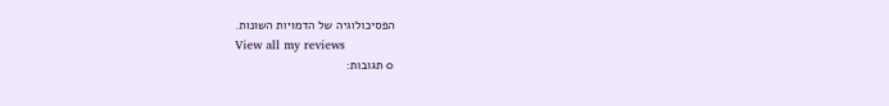הפסיכולוגיה של הדמויות השונות.
View all my reviews
0 תגובות: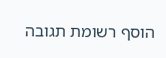הוסף רשומת תגובה